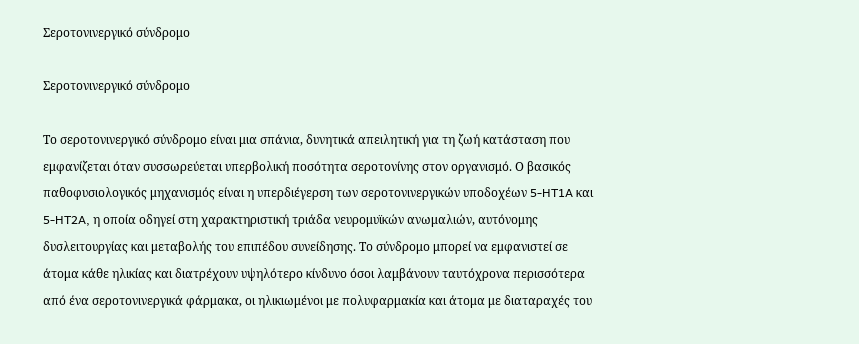Σεροτονινεργικό σύνδρομο

Σεροτονινεργικό σύνδρομο

Το σεροτονινεργικό σύνδρομο είναι μια σπάνια, δυνητικά απειλητική για τη ζωή κατάσταση που εμφανίζεται όταν συσσωρεύεται υπερβολική ποσότητα σεροτονίνης στον οργανισμό. Ο βασικός παθοφυσιολογικός μηχανισμός είναι η υπερδιέγερση των σεροτονινεργικών υποδοχέων 5-HT1A και 5-HT2A, η οποία οδηγεί στη χαρακτηριστική τριάδα νευρομυϊκών ανωμαλιών, αυτόνομης δυσλειτουργίας και μεταβολής του επιπέδου συνείδησης. Το σύνδρομο μπορεί να εμφανιστεί σε άτομα κάθε ηλικίας και διατρέχουν υψηλότερο κίνδυνο όσοι λαμβάνουν ταυτόχρονα περισσότερα από ένα σεροτονινεργικά φάρμακα, οι ηλικιωμένοι με πολυφαρμακία και άτομα με διαταραχές του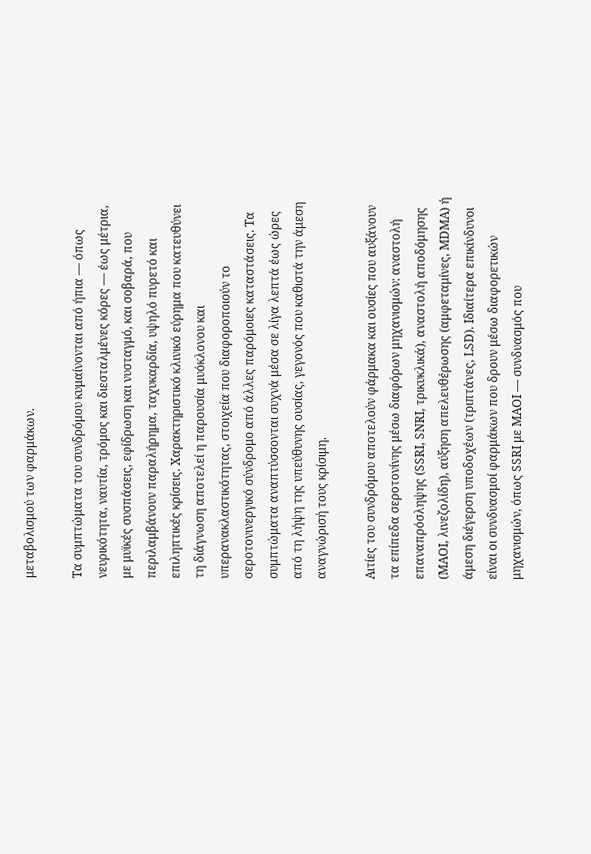μεταβολισμού των φαρμάκων.

Τα συμπτώματα του συνδρόμου κυμαίνονται από ήπια — όπως νευρικότητα, ναυτία, τρόμος και διεσταλμένες κόρες — έως μέτρια, με μυϊκές συσπάσεις, εφίδρωση και νυσταγμό, και σοβαρά, που περιλαμβάνουν παραλήρημα, ταχυκαρδία, υψηλό πυρετό και επιληπτικές κρίσεις. Χαρακτηριστικό κλινικό εύρημα που κατευθύνει τη διάγνωση αποτελεί η παρουσία μυόκλονου και υπερανακλαστικότητας, στοιχεία που διαφοροποιούν το σεροτονινεργικό σύνδρομο από άλλες παρόμοιες καταστάσεις. Τα συμπτώματα αναπτύσσονται συχνά μέσα σε λίγα λεπτά έως ώρες από τη λήψη της υπεύθυνης ουσίας, γεγονός που καθιστά την άμεση αναγνώρισή τους κρίσιμη.

Αιτίες του συνδρόμου αποτελούν φάρμακα και ουσίες που αυξάνουν τα επίπεδα σεροτονίνης μέσω διαφόρων μηχανισμών: αναστολή επαναπρόσληψης (SSRI, SNRI, τρικυκλικά), αναστολή αποδόμησης (MAOI, λινεζολίδη), αύξηση απελευθέρωσης (αμφεταμίνες, MDMA) ή άμεση διέγερση υποδοχέων (τριπτάνες, LSD). Ιδιαίτερα επικίνδυνοι είναι οι συνδυασμοί φαρμάκων που δρουν μέσω διαφορετικών μηχανισμών, όπως SSRI με MAOI — συνδυασμός που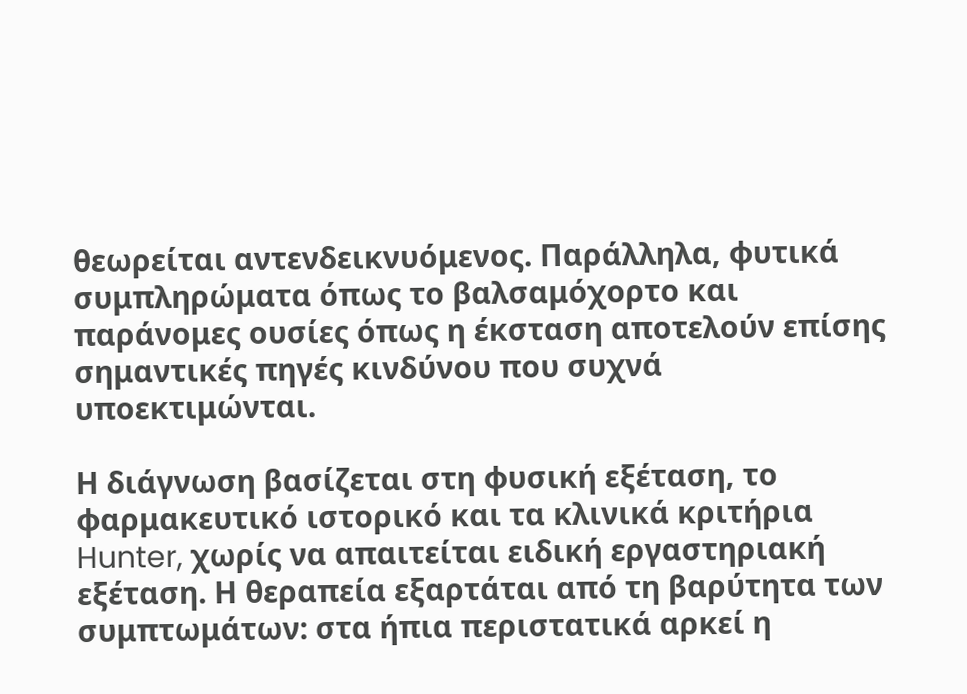θεωρείται αντενδεικνυόμενος. Παράλληλα, φυτικά συμπληρώματα όπως το βαλσαμόχορτο και παράνομες ουσίες όπως η έκσταση αποτελούν επίσης σημαντικές πηγές κινδύνου που συχνά υποεκτιμώνται.

Η διάγνωση βασίζεται στη φυσική εξέταση, το φαρμακευτικό ιστορικό και τα κλινικά κριτήρια Hunter, χωρίς να απαιτείται ειδική εργαστηριακή εξέταση. Η θεραπεία εξαρτάται από τη βαρύτητα των συμπτωμάτων: στα ήπια περιστατικά αρκεί η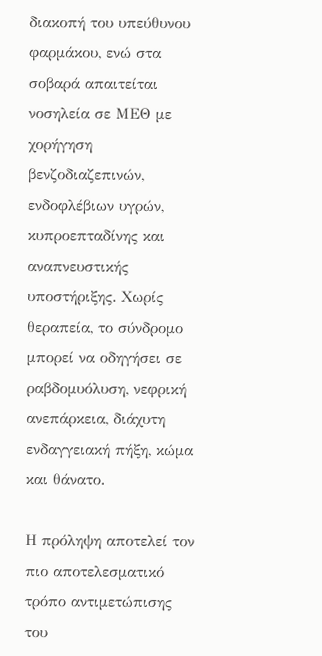διακοπή του υπεύθυνου φαρμάκου, ενώ στα σοβαρά απαιτείται νοσηλεία σε ΜΕΘ με χορήγηση βενζοδιαζεπινών, ενδοφλέβιων υγρών, κυπροεπταδίνης και αναπνευστικής υποστήριξης. Χωρίς θεραπεία, το σύνδρομο μπορεί να οδηγήσει σε ραβδομυόλυση, νεφρική ανεπάρκεια, διάχυτη ενδαγγειακή πήξη, κώμα και θάνατο.

Η πρόληψη αποτελεί τον πιο αποτελεσματικό τρόπο αντιμετώπισης του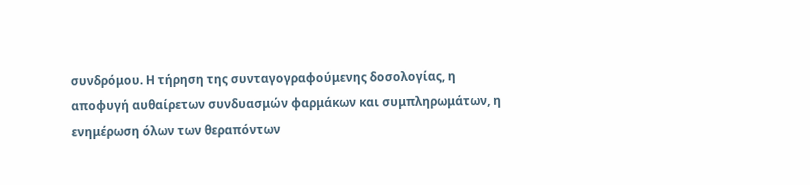συνδρόμου. Η τήρηση της συνταγογραφούμενης δοσολογίας, η αποφυγή αυθαίρετων συνδυασμών φαρμάκων και συμπληρωμάτων, η ενημέρωση όλων των θεραπόντων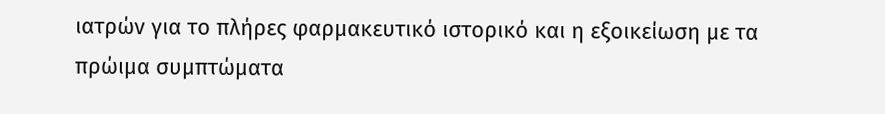ιατρών για το πλήρες φαρμακευτικό ιστορικό και η εξοικείωση με τα πρώιμα συμπτώματα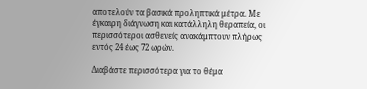αποτελούν τα βασικά προληπτικά μέτρα. Με έγκαιρη διάγνωση και κατάλληλη θεραπεία, οι περισσότεροι ασθενείς ανακάμπτουν πλήρως εντός 24 έως 72 ωρών.

Διαβάστε περισσότερα για το θέμα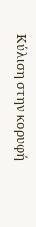Κύλιση στην κορυφή